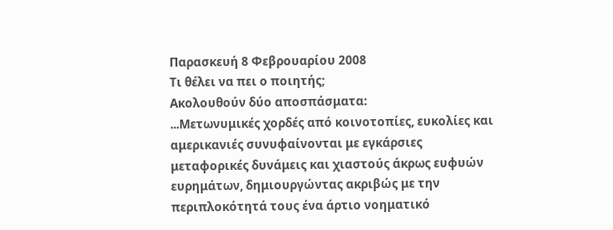Παρασκευή 8 Φεβρουαρίου 2008
Τι θέλει να πει ο ποιητής;
Ακολουθούν δύο αποσπάσματα:
...Μετωνυμικές χορδές από κοινοτοπίες, ευκολίες και αμερικανιές συνυφαίνονται με εγκάρσιες μεταφορικές δυνάμεις και χιαστούς άκρως ευφυών ευρημάτων, δημιουργώντας ακριβώς με την περιπλοκότητά τους ένα άρτιο νοηματικό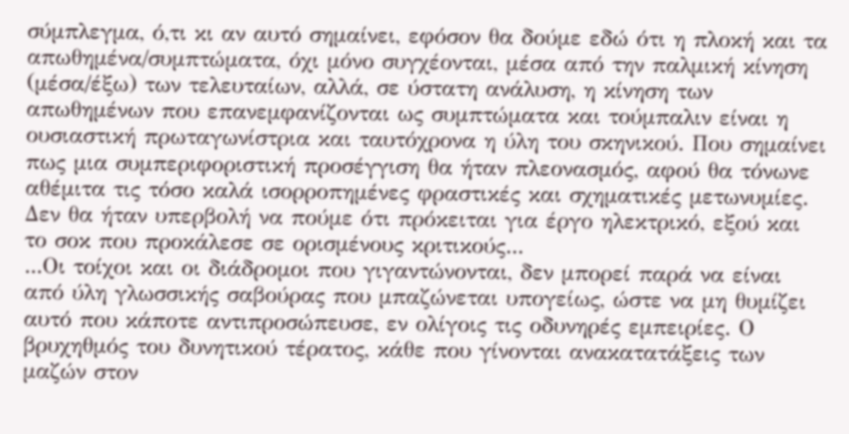σύμπλεγμα, ό,τι κι αν αυτό σημαίνει, εφόσον θα δούμε εδώ ότι η πλοκή και τα απωθημένα/συμπτώματα, όχι μόνο συγχέονται, μέσα από την παλμική κίνηση (μέσα/έξω) των τελευταίων, αλλά, σε ύστατη ανάλυση, η κίνηση των απωθημένων που επανεμφανίζονται ως συμπτώματα και τούμπαλιν είναι η ουσιαστική πρωταγωνίστρια και ταυτόχρονα η ύλη του σκηνικού. Που σημαίνει πως μια συμπεριφοριστική προσέγγιση θα ήταν πλεονασμός, αφού θα τόνωνε αθέμιτα τις τόσο καλά ισορροπημένες φραστικές και σχηματικές μετωνυμίες. Δεν θα ήταν υπερβολή να πούμε ότι πρόκειται για έργο ηλεκτρικό, εξού και το σοκ που προκάλεσε σε ορισμένους κριτικούς...
...Οι τοίχοι και οι διάδρομοι που γιγαντώνονται, δεν μπορεί παρά να είναι από ύλη γλωσσικής σαβούρας που μπαζώνεται υπογείως, ώστε να μη θυμίζει αυτό που κάποτε αντιπροσώπευσε, εν ολίγοις τις οδυνηρές εμπειρίες. Ο βρυχηθμός του δυνητικού τέρατος, κάθε που γίνονται ανακατατάξεις των μαζών στον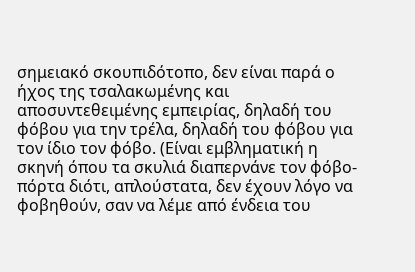σημειακό σκουπιδότοπο, δεν είναι παρά ο ήχος της τσαλακωμένης και αποσυντεθειμένης εμπειρίας, δηλαδή του φόβου για την τρέλα, δηλαδή του φόβου για τον ίδιο τον φόβο. (Είναι εμβληματική η σκηνή όπου τα σκυλιά διαπερνάνε τον φόβο-πόρτα διότι, απλούστατα, δεν έχουν λόγο να φοβηθούν, σαν να λέμε από ένδεια του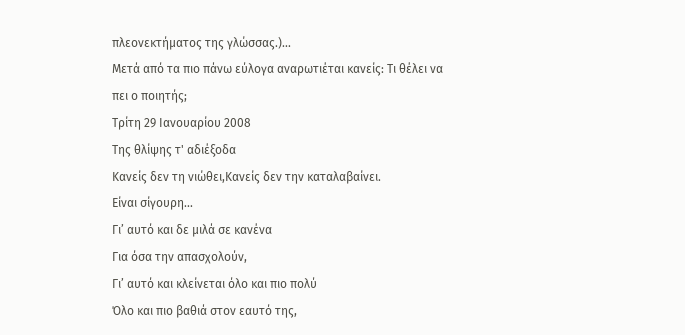πλεονεκτήματος της γλώσσας.)...
Μετά από τα πιο πάνω εύλογα αναρωτιέται κανείς: Τι θέλει να πει ο ποιητής;
Τρίτη 29 Ιανουαρίου 2008
Της θλίψης τ' αδιέξοδα
Κανείς δεν τη νιώθει,Κανείς δεν την καταλαβαίνει.
Είναι σίγουρη...
Γι’ αυτό και δε μιλά σε κανένα
Για όσα την απασχολούν,
Γι’ αυτό και κλείνεται όλο και πιο πολύ
Όλο και πιο βαθιά στον εαυτό της,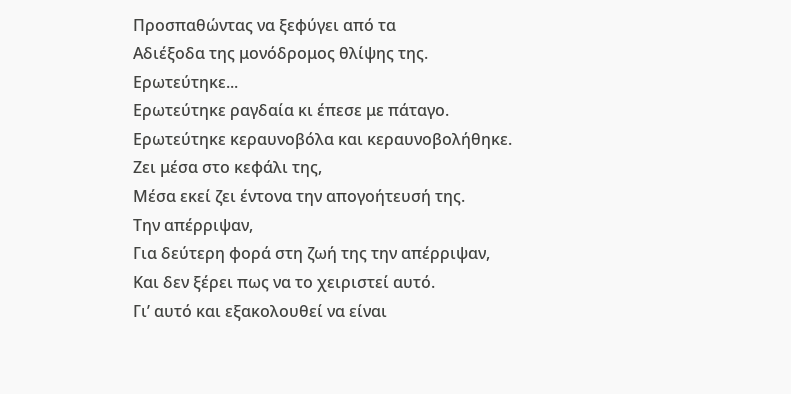Προσπαθώντας να ξεφύγει από τα
Αδιέξοδα της μονόδρομος θλίψης της.
Ερωτεύτηκε...
Ερωτεύτηκε ραγδαία κι έπεσε με πάταγο.
Ερωτεύτηκε κεραυνοβόλα και κεραυνοβολήθηκε.
Ζει μέσα στο κεφάλι της,
Μέσα εκεί ζει έντονα την απογοήτευσή της.
Την απέρριψαν,
Για δεύτερη φορά στη ζωή της την απέρριψαν,
Και δεν ξέρει πως να το χειριστεί αυτό.
Γι’ αυτό και εξακολουθεί να είναι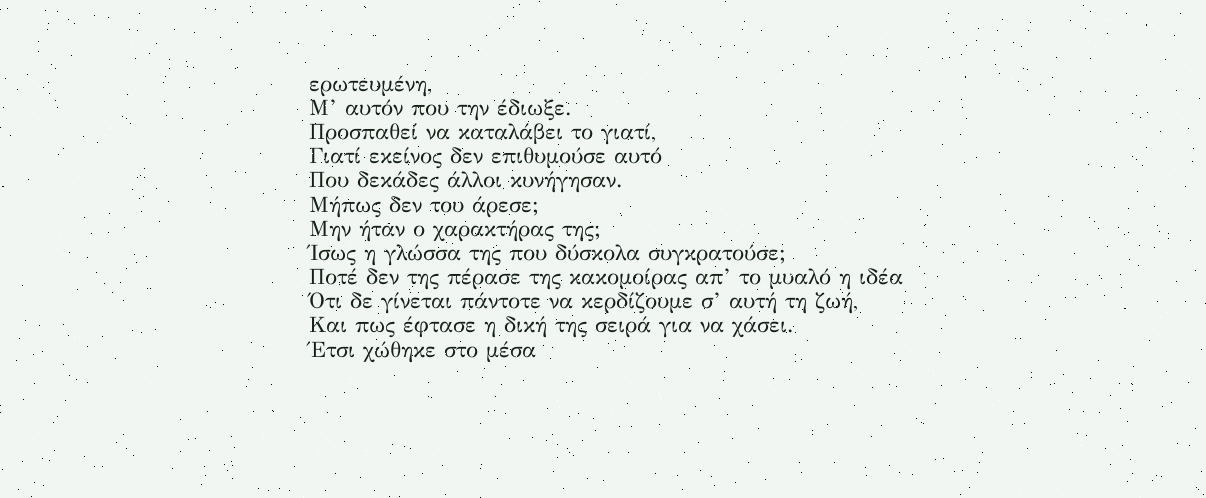ερωτευμένη,
Μ’ αυτόν που την έδιωξε.
Προσπαθεί να καταλάβει το γιατί,
Γιατί εκείνος δεν επιθυμούσε αυτό
Που δεκάδες άλλοι κυνήγησαν.
Μήπως δεν του άρεσε;
Μην ήταν ο χαρακτήρας της;
Ίσως η γλώσσα της που δύσκολα συγκρατούσε;
Ποτέ δεν της πέρασε της κακομοίρας απ’ το μυαλό η ιδέα
Ότι δε γίνεται πάντοτε να κερδίζουμε σ’ αυτή τη ζωή,
Και πως έφτασε η δική της σειρά για να χάσει.
Έτσι χώθηκε στο μέσα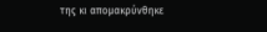της κι απομακρύνθηκε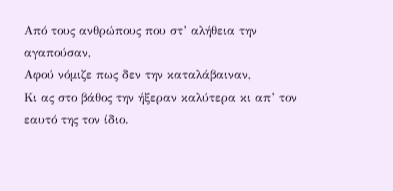Από τους ανθρώπους που στ’ αλήθεια την αγαπούσαν,
Αφού νόμιζε πως δεν την καταλάβαιναν,
Κι ας στο βάθος την ήξεραν καλύτερα κι απ’ τον εαυτό της τον ίδιο.